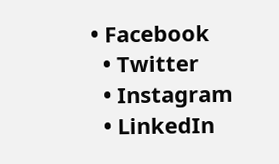• Facebook
  • Twitter
  • Instagram
  • LinkedIn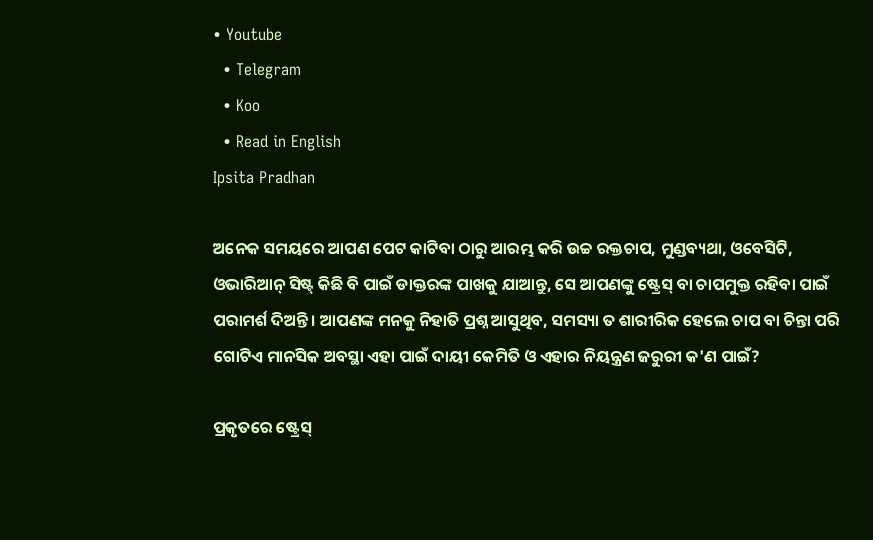• Youtube
  • Telegram
  • Koo
  • Read in English
Ipsita Pradhan

ଅନେକ ସମୟରେ ଆପଣ ପେଟ କାଟିବା ଠାରୁ ଆରମ୍ଭ କରି ଉଚ୍ଚ ରକ୍ତଚାପ, ମୁଣ୍ଡବ୍ୟଥା, ଓବେସିଟି, ଓଭାରିଆନ୍ ସିଷ୍ଟ୍‌ କିଛି ବି ପାଇଁ ଡାକ୍ତରଙ୍କ ପାଖକୁ ଯାଆନ୍ତୁ, ସେ ଆପଣଙ୍କୁ ଷ୍ଟ୍ରେସ୍ ବା ଚାପମୁକ୍ତ ରହିବା ପାଇଁ ପରାମର୍ଶ ଦିଅନ୍ତି। ଆପଣଙ୍କ ମନକୁ ନିହାତି ପ୍ରଶ୍ନ ଆସୁଥିବ, ସମସ୍ୟା ତ ଶାରୀରିକ ହେଲେ ଚାପ ବା ଚିନ୍ତା ପରି ଗୋଟିଏ ମାନସିକ ଅବସ୍ଥା ଏହା ପାଇଁ ଦାୟୀ କେମିତି ଓ ଏହାର ନିୟନ୍ତ୍ରଣ ଜରୁରୀ କ'ଣ ପାଇଁ?

ପ୍ରକୃତରେ ଷ୍ଟ୍ରେସ୍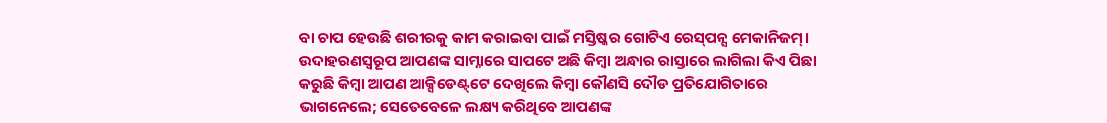ବା ଚାପ ହେଉଛି ଶରୀରକୁ କାମ କରାଇବା ପାଇଁ ମସ୍ତିଷ୍କର ଗୋଟିଏ ରେସ୍‌ପନ୍ସ ମେକାନିଜମ୍। ଉଦାହରଣସ୍ୱରୂପ ଆପଣଙ୍କ ସାମ୍ନାରେ ସାପଟେ ଅଛି କିମ୍ବା ଅନ୍ଧାର ରାସ୍ତାରେ ଲାଗିଲା କିଏ ପିଛା କରୁଛି କିମ୍ବା ଆପଣ ଆକ୍ସିଡେଣ୍ଟ୍‌ଟେ ଦେଖିଲେ କିମ୍ବା କୌଣସି ଦୌଡ ପ୍ରତିଯୋଗିତାରେ ଭାଗନେଲେ; ସେତେବେଳେ ଲକ୍ଷ୍ୟ କରିଥିବେ ଆପଣଙ୍କ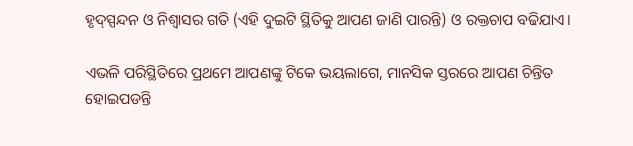ହୃଦ୍‌ସ୍ପନ୍ଦନ ଓ ନିଶ୍ୱାସର ଗତି (ଏହି ଦୁଇଟି ସ୍ଥିତିକୁ ଆପଣ ଜାଣି ପାରନ୍ତି) ଓ ରକ୍ତଚାପ ବଢିଯାଏ।

ଏଭଳି ପରିସ୍ଥିତିରେ ପ୍ରଥମେ ଆପଣଙ୍କୁ ଟିକେ ଭୟଲାଗେ, ମାନସିକ ସ୍ତରରେ ଆପଣ ଚିନ୍ତିତ ହୋଇପଡନ୍ତି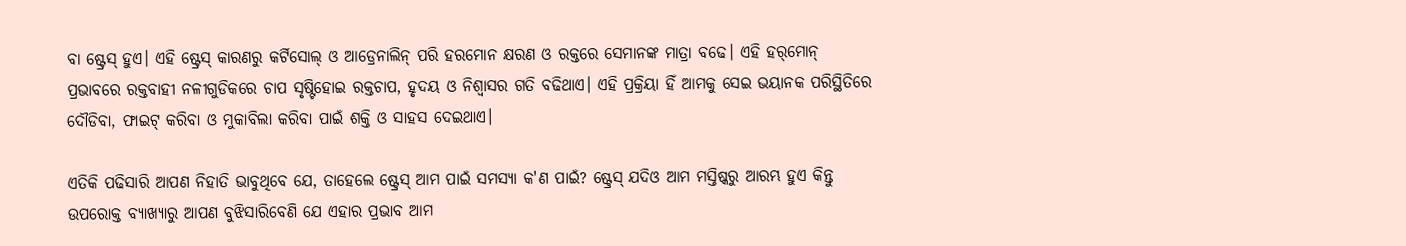ବା ଷ୍ଟ୍ରେସ୍ ହୁଏ। ଏହି ଷ୍ଟ୍ରେସ୍ କାରଣରୁ କର୍ଟିସୋଲ୍ ଓ ଆଡ୍ରେନାଲିନ୍ ପରି ହରମୋନ କ୍ଷରଣ ଓ ରକ୍ତରେ ସେମାନଙ୍କ ମାତ୍ରା ବଢେ। ଏହି ହର୍‌ମୋନ୍ ପ୍ରଭାବରେ ରକ୍ତବାହୀ ନଳୀଗୁଡିକରେ ଚାପ ସୃଷ୍ଟିହୋଇ ରକ୍ତଚାପ, ହୃଦୟ ଓ ନିଶ୍ୱାସର ଗତି ବଢିଥାଏ। ଏହି ପ୍ରକ୍ରିୟା ହିଁ ଆମକୁ ସେଇ ଭୟାନକ ପରିସ୍ଥିତିରେ ଦୌଡିବା, ଫାଇଟ୍ କରିବା ଓ ମୁକାବିଲା କରିବା ପାଇଁ ଶକ୍ତି ଓ ସାହସ ଦେଇଥାଏ।

ଏତିକି ପଢିସାରି ଆପଣ ନିହାତି ଭାବୁଥିବେ ଯେ, ତାହେଲେ ଷ୍ଟ୍ରେସ୍ ଆମ ପାଇଁ ସମସ୍ୟା କ'ଣ ପାଇଁ? ଷ୍ଟ୍ରେସ୍ ଯଦିଓ ଆମ ମସ୍ତିଷ୍କରୁ ଆରମ୍ଭ ହୁଏ କିନ୍ତୁ ଉପରୋକ୍ତ ବ୍ୟାଖ୍ୟାରୁ ଆପଣ ବୁଝିସାରିବେଣି ଯେ ଏହାର ପ୍ରଭାବ ଆମ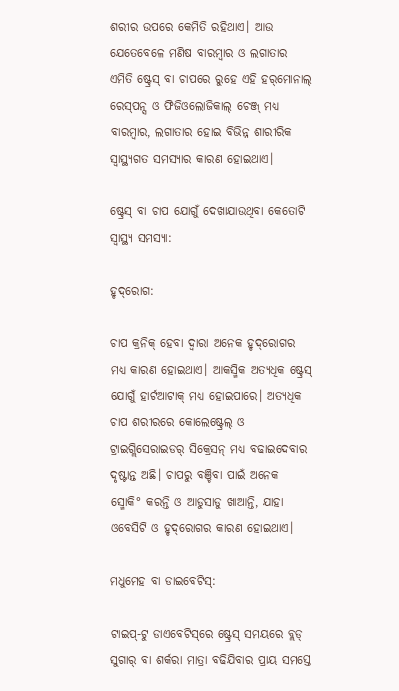ଶରୀର ଉପରେ କେମିତି ରହିଥାଏ। ଆଉ ଯେତେବେଳେ ମଣିଷ ବାରମ୍ବାର ଓ ଲଗାତାର ଏମିତି ଷ୍ଟ୍ରେସ୍ ବା ଚାପରେ ରୁହେ ଏହି ହର୍‌ମୋନାଲ୍ ରେସ୍‌ପନ୍ସ ଓ ଫିଜିଓଲୋଜିକାଲ୍ ଚେଞ୍ଜ୍‌ ମଧ୍ୟ ବାରମ୍ବାର, ଲଗାତାର ହୋଇ ବିଭିନ୍ନ ଶାରୀରିକ ସ୍ୱାସ୍ଥ୍ୟଗତ ସମସ୍ୟାର କାରଣ ହୋଇଥାଏ।

ଷ୍ଟ୍ରେସ୍ ବା ଚାପ ଯୋଗୁଁ ଦେଖାଯାଉଥିବା କେତୋଟି ସ୍ୱାସ୍ଥ୍ୟ ସମସ୍ୟା:

ହୃଦ୍‌ରୋଗ:

ଚାପ କ୍ରନିକ୍‌ ହେବା ଦ୍ୱାରା ଅନେକ ହୃଦ୍‌ରୋଗର ମଧ୍ୟ କାରଣ ହୋଇଥାଏ। ଆକସ୍ମିକ ଅତ୍ୟଧିକ ଷ୍ଟ୍ରେସ୍ ଯୋଗୁଁ ହାର୍ଟଆଟାକ୍ ମଧ୍ୟ ହୋଇପାରେ। ଅତ୍ୟଧିକ ଚାପ ଶରୀରରେ କୋଲେଷ୍ଟ୍ରେଲ୍ ଓ ଟ୍ରାଇଗ୍ଲିସେରାଇଡର୍‌ ସିକ୍ରେସନ୍ ମଧ୍ୟ ବଢାଇଦେବାର ଦୃଷ୍ଟାନ୍ତ ଅଛି। ଚାପରୁ ବଞ୍ଚିବା ପାଇଁ ଅନେକ ସ୍ମୋକି° କରନ୍ତି ଓ ଆଡୁସାଡୁ ଖାଆନ୍ତି, ଯାହା ଓବେସିଟି ଓ ହୃଦ୍‌ରୋଗର କାରଣ ହୋଇଥାଏ।

ମଧୁମେହ ବା ଡାଇବେଟିସ୍‌:

ଟାଇପ୍-ଟୁ ଡାଏବେଟିସ୍‌ରେ ଷ୍ଟ୍ରେସ୍ ସମୟରେ ବ୍ଲଡ୍‌ ସୁଗାର୍‌ ବା ଶର୍କରା ମାତ୍ରା ବଢିଯିବାର ପ୍ରାୟ ସମସ୍ତେ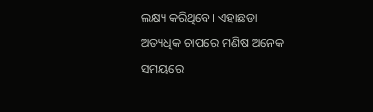ଲକ୍ଷ୍ୟ କରିଥିବେ। ଏହାଛଡା ଅତ୍ୟଧିକ ଚାପରେ ମଣିଷ ଅନେକ ସମୟରେ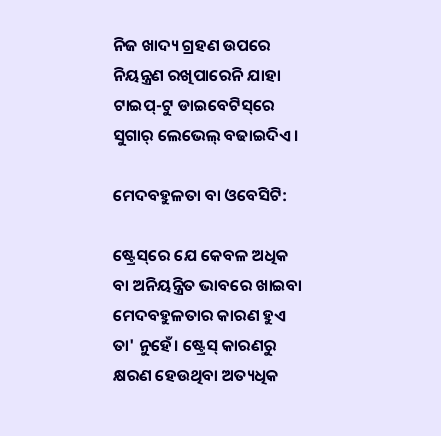ନିଜ ଖାଦ୍ୟ ଗ୍ରହଣ ଉପରେ ନିୟନ୍ତ୍ରଣ ରଖିପାରେନି ଯାହା ଟାଇପ୍-ଟୁ ଡାଇବେଟିସ୍‌ରେ ସୁଗାର୍‌ ଲେଭେଲ୍ ବଢାଇଦିଏ।

ମେଦବହୁଳତା ବା ଓବେସିଟି:

ଷ୍ଟ୍ରେସ୍‌ରେ ଯେ କେବଳ ଅଧିକ ବା ଅନିୟନ୍ତ୍ରିତ ଭାବରେ ଖାଇବା ମେଦବହୁଳତାର କାରଣ ହୁଏ ତା' ନୁହେଁ। ଷ୍ଟ୍ରେସ୍ କାରଣରୁ କ୍ଷରଣ ହେଉଥିବା ଅତ୍ୟଧିକ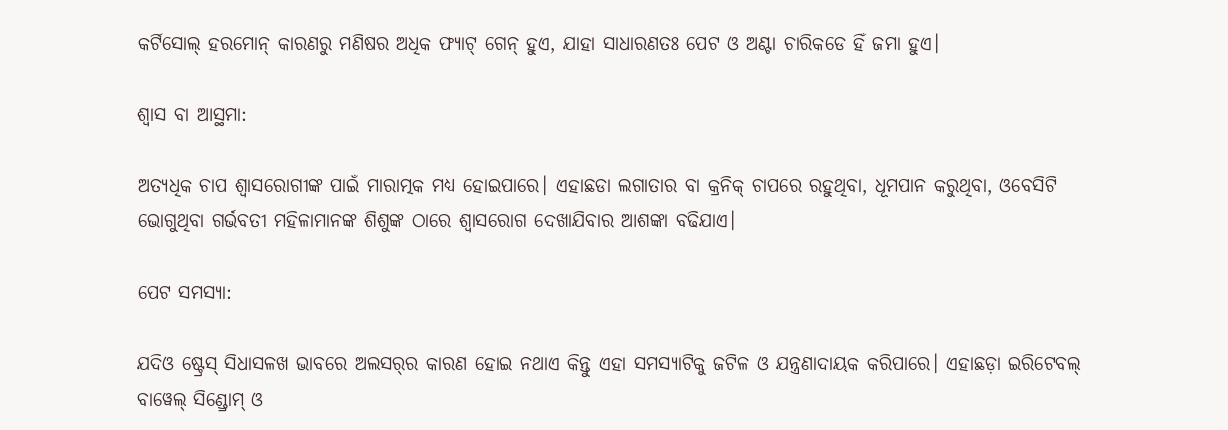କର୍ଟିସୋଲ୍ ହରମୋନ୍ କାରଣରୁ ମଣିଷର ଅଧିକ ଫ୍ୟାଟ୍ ଗେନ୍ ହୁଏ, ଯାହା ସାଧାରଣତଃ ପେଟ ଓ ଅଣ୍ଟା ଚାରିକଡେ ହିଁ ଜମା ହୁଏ।

ଶ୍ୱାସ ବା ଆସ୍ଥମା:

ଅତ୍ୟଧିକ ଚାପ ଶ୍ୱାସରୋଗୀଙ୍କ ପାଇଁ ମାରାତ୍ମକ ମଧ୍ୟ ହୋଇପାରେ। ଏହାଛଡା ଲଗାତାର ବା କ୍ରନିକ୍‌ ଚାପରେ ରହୁଥିବା, ଧୂମପାନ କରୁଥିବା, ଓବେସିଟି ଭୋଗୁଥିବା ଗର୍ଭବତୀ ମହିଳାମାନଙ୍କ ଶିଶୁଙ୍କ ଠାରେ ଶ୍ୱାସରୋଗ ଦେଖାଯିବାର ଆଶଙ୍କା ବଢିଯାଏ।

ପେଟ ସମସ୍ୟା:

ଯଦିଓ ଷ୍ଟ୍ରେସ୍ ସିଧାସଳଖ ଭାବରେ ଅଲସର୍‌ର କାରଣ ହୋଇ ନଥାଏ କିନ୍ତୁ ଏହା ସମସ୍ୟାଟିକୁ ଜଟିଳ ଓ ଯନ୍ତ୍ରଣାଦାୟକ କରିପାରେ। ଏହାଛଡ଼ା ଇରିଟେବଲ୍ ବାୱେଲ୍ ସିଣ୍ଡ୍ରୋମ୍ ଓ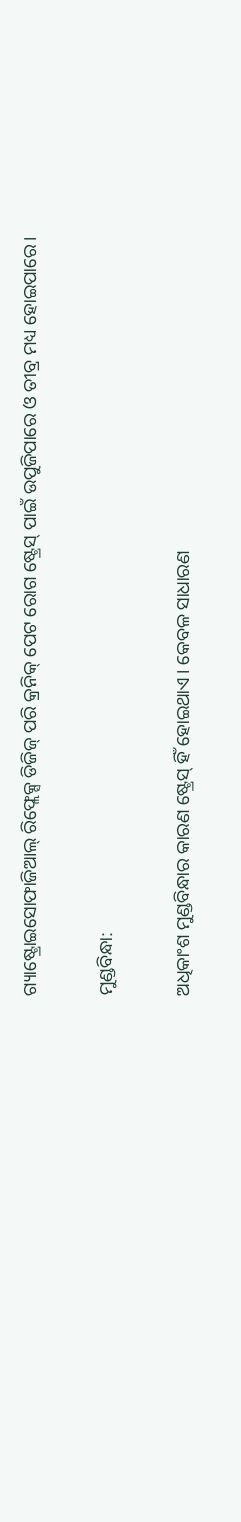ଗ୍ୟାଷ୍ଟ୍ରୋଇସୋଫାଜିଆଲ୍ ରିଫ୍ଲେକ୍ସ ଡିଜିଜ୍ ପରି କ୍ରନିକ୍‌ ପେଟ ରୋଗ ଷ୍ଟ୍ରେସ୍ ପାଇଁ ଉପୁଜିପାରେ ଓ ତୀବ୍ର ମଧ୍ୟ ହୋଇପାରେ।

ମୁଣ୍ଡବିନ୍ଧା:

ଅଧିକାଂଶ ମୁଣ୍ଡବିନ୍ଧାର କାରଣ ଷ୍ଟ୍ରେସ୍ ହିଁ ହୋଇଥାଏ। କେବଳ ସାଧାରଣ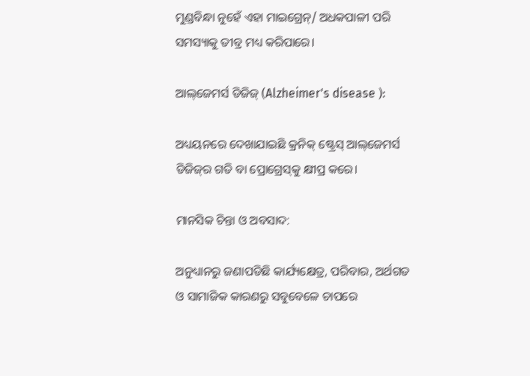ମୁଣ୍ଡବିନ୍ଧା ନୁହେଁ ଏହା ମାଇଗ୍ରେନ୍/ ଅଧକପାଳୀ ପରି ସମସ୍ୟାକୁ ତୀବ୍ର ମଧ୍ୟ କରିପାରେ।

ଆଲ୍‌ଜେମର୍ସ ଡିଜିଜ୍ (Alzheimer's disease ):

ଅଧ୍ୟୟନରେ ଦେଖାଯାଇଛି କ୍ରନିକ୍‌ ଷ୍ଟ୍ରେସ୍ ଆଲ୍‌ଜେମର୍ସ ଡିଜିଜ୍‌ର ଗତି ବା ପ୍ରୋଗ୍ରେସ୍‌କୁ କ୍ଷୀପ୍ର କରେ।

ମାନସିକ ଚିନ୍ତା ଓ ଅବସାଦ:

ଅନୁଧ୍ୟାନରୁ ଜଣାପଡିଛି କାର୍ଯ୍ୟକ୍ଷେତ୍ର, ପରିବାର, ଅର୍ଥଗତ ଓ ସାମାଜିକ କାରଣରୁ ସବୁବେଳେ ଚାପରେ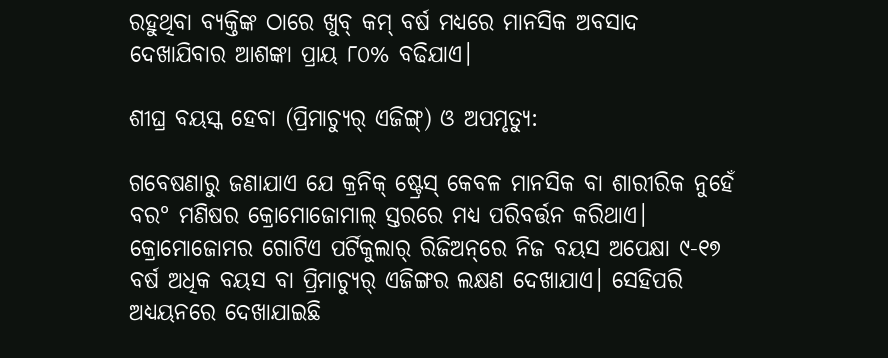ରହୁଥିବା ବ୍ୟକ୍ତିଙ୍କ ଠାରେ ଖୁବ୍ କମ୍ ବର୍ଷ ମଧ୍ୟରେ ମାନସିକ ଅବସାଦ ଦେଖାଯିବାର ଆଶଙ୍କା ପ୍ରାୟ ୮୦% ବଢିଯାଏ।

ଶୀଘ୍ର ବୟସ୍କ ହେବା (ପ୍ରିମାଚ୍ୟୁର୍‌ ଏଜିଙ୍ଗ୍) ଓ ଅପମୃତ୍ୟୁ:

ଗବେଷଣାରୁ ଜଣାଯାଏ ଯେ କ୍ରନିକ୍‌ ଷ୍ଟ୍ରେସ୍ କେବଳ ମାନସିକ ବା ଶାରୀରିକ ନୁହେଁ ବର° ମଣିଷର କ୍ରୋମୋଜୋମାଲ୍ ସ୍ତରରେ ମଧ୍ୟ ପରିବର୍ତ୍ତନ କରିଥାଏ। କ୍ରୋମୋଜୋମର ଗୋଟିଏ ପର୍ଟିକୁଲାର୍ ରିଜିଅନ୍‌ରେ ନିଜ ବୟସ ଅପେକ୍ଷା ୯-୧୭ ବର୍ଷ ଅଧିକ ବୟସ ବା ପ୍ରିମାଚ୍ୟୁର୍‌ ଏଜିଙ୍ଗର ଲକ୍ଷଣ ଦେଖାଯାଏ। ସେହିପରି ଅଧ୍ୟୟନରେ ଦେଖାଯାଇଛି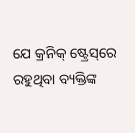ଯେ କ୍ରନିକ୍‌ ଷ୍ଟ୍ରେସ୍‌ରେ ରହୁଥିବା ବ୍ୟକ୍ତିଙ୍କ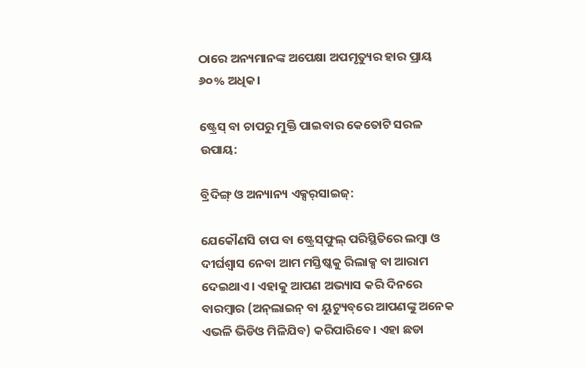ଠାରେ ଅନ୍ୟମାନଙ୍କ ଅପେକ୍ଷା ଅପମୃତ୍ୟୁର ହାର ପ୍ରାୟ ୬୦% ଅଧିକ।

ଷ୍ଟ୍ରେସ୍ ବା ଚାପରୁ ମୁକ୍ତି ପାଇବାର କେତୋଟି ସରଳ ଉପାୟ:

ବ୍ରିଦିଙ୍ଗ୍ ଓ ଅନ୍ୟାନ୍ୟ ଏକ୍ସର୍‌ସାଇଜ୍‌:

ଯେକୌଣସି ଚାପ ବା ଷ୍ଟ୍ରେସ୍‌ଫୁଲ୍ ପରିସ୍ଥିତିରେ ଲମ୍ବା ଓ ଦୀର୍ଘଶ୍ୱାସ ନେବା ଆମ ମସ୍ତିଷ୍କକୁ ରିଲାକ୍ସ ବା ଆରାମ ଦେଇଥାଏ। ଏହାକୁ ଆପଣ ଅଭ୍ୟାସ କରି ଦିନରେ ବାରମ୍ବାର (ଅନ୍‌ଲାଇନ୍‌ ବା ୟୁଟ୍ୟୁବ୍‌ରେ ଆପଣଙ୍କୁ ଅନେକ ଏଭଳି ଭିଡିଓ ମିଳିଯିବ) କରିପାରିବେ। ଏହା ଛଡା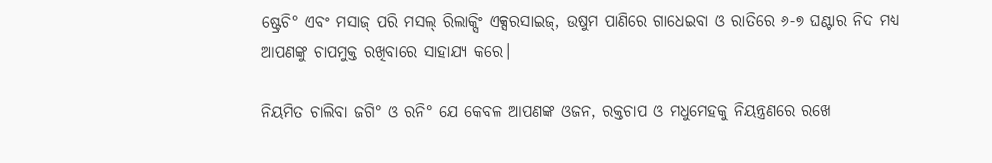ଷ୍ଟ୍ରେଚି° ଏବଂ ମସାଜ୍ ପରି ମସଲ୍ ରିଲାକ୍ସିଂ ଏକ୍ସରସାଇଜ୍‌, ଉଷୁମ ପାଣିରେ ଗାଧେଇବା ଓ ରାତିରେ ୬-୭ ଘଣ୍ଟାର ନିଦ ମଧ୍ୟ ଆପଣଙ୍କୁ ଚାପମୁକ୍ତ ରଖିବାରେ ସାହାଯ୍ୟ କରେ।

ନିୟମିତ ଚାଲିବା ଜଗି° ଓ ରନି° ଯେ କେବଳ ଆପଣଙ୍କ ଓଜନ, ରକ୍ତଚାପ ଓ ମଧୁମେହକୁ ନିୟନ୍ତ୍ରଣରେ ରଖେ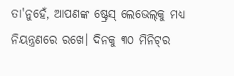ତା'ନୁହେଁ, ଆପଣଙ୍କ ଷ୍ଟ୍ରେସ୍ ଲେଭେଲ୍‌କୁ ମଧ୍ୟ ନିୟନ୍ତ୍ରଣରେ ରଖେ। ଦିନକୁ ୩୦ ମିନିଟ୍‌ର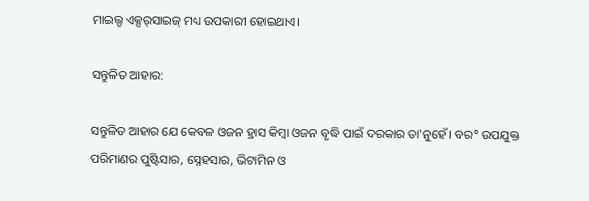ମାଇଲ୍ଡ ଏକ୍ସର୍‌ସାଇଜ୍‌ ମଧ୍ୟ ଉପକାରୀ ହୋଇଥାଏ।

ସନ୍ତୁଳିତ ଆହାର:

ସନ୍ତୁଳିତ ଆହାର ଯେ କେବଳ ଓଜନ ହ୍ରାସ କିମ୍ବା ଓଜନ ବୃଦ୍ଧି ପାଇଁ ଦରକାର ତା'ନୁହେଁ। ବର° ଉପଯୁକ୍ତ ପରିମାଣର ପୁଷ୍ଟିସାର, ସ୍ନେହସାର, ଭିଟାମିନ ଓ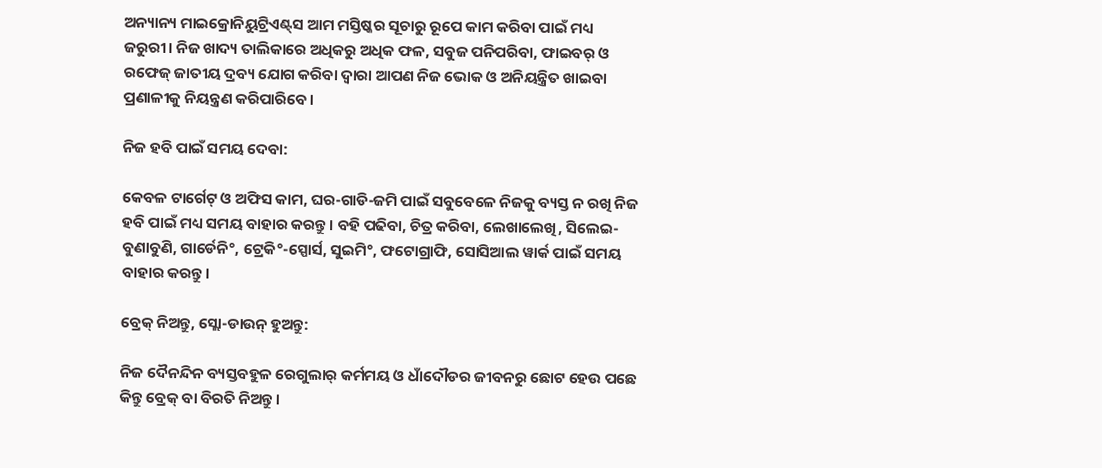ଅନ୍ୟାନ୍ୟ ମାଇକ୍ରୋନିୟୁଟ୍ରିଏଣ୍ଟ୍‌ସ ଆମ ମସ୍ତିଷ୍କର ସୂଚାରୁ ରୂପେ କାମ କରିବା ପାଇଁ ମଧ୍ୟ ଜରୁରୀ। ନିଜ ଖାଦ୍ୟ ତାଲିକାରେ ଅଧିକରୁ ଅଧିକ ଫଳ, ସବୁଜ ପନିପରିବା, ଫାଇବର୍‌ ଓ ରଫେଜ୍ ଜାତୀୟ ଦ୍ରବ୍ୟ ଯୋଗ କରିବା ଦ୍ୱାରା ଆପଣ ନିଜ ଭୋକ ଓ ଅନିୟନ୍ତ୍ରିତ ଖାଇବା ପ୍ରଣାଳୀକୁ ନିୟନ୍ତ୍ରଣ କରିପାରିବେ।

ନିଜ ହବି ପାଇଁ ସମୟ ଦେବା:

କେବଳ ଟାର୍ଗେଟ୍‌ ଓ ଅଫିସ କାମ, ଘର-ଗାଡି-ଜମି ପାଇଁ ସବୁବେଳେ ନିଜକୁ ବ୍ୟସ୍ତ ନ ରଖି ନିଜ ହବି ପାଇଁ ମଧ୍ୟ ସମୟ ବାହାର କରନ୍ତୁ। ବହି ପଢିବା, ଚିତ୍ର କରିବା, ଲେଖାଲେଖି, ସିଲେଇ-ବୁଣାବୁଣି, ଗାର୍ଡେନି°, ଟ୍ରେକି°-ସ୍ପୋର୍ସ, ସୁଇମି°, ଫଟୋଗ୍ରାଫି, ସୋସିଆଲ ୱାର୍କ ପାଇଁ ସମୟ ବାହାର କରନ୍ତୁ।

ବ୍ରେକ୍ ନିଅନ୍ତୁ, ସ୍ଲୋ-ଡାଉନ୍ ହୁଅନ୍ତୁ:

ନିଜ ଦୈନନ୍ଦିନ ବ୍ୟସ୍ତବହୁଳ ରେଗୁଲାର୍‌ କର୍ମମୟ ଓ ଧାଁଦୌଡର ଜୀବନରୁ ଛୋଟ ହେଉ ପଛେ କିନ୍ତୁ ବ୍ରେକ୍ ବା ବିରତି ନିଅନ୍ତୁ।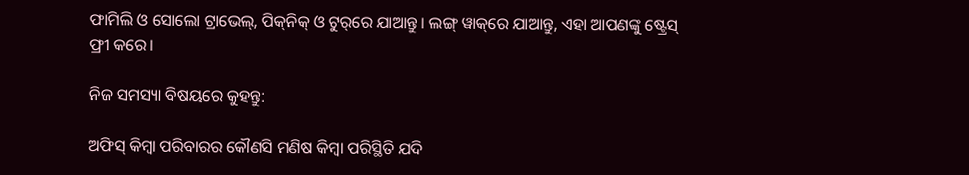ଫାମିଲି ଓ ସୋଲୋ ଟ୍ରାଭେଲ୍, ପିକ୍‌ନିକ୍‌ ଓ ଟୁର୍‌ରେ ଯାଆନ୍ତୁ। ଲଙ୍ଗ୍ ୱାକ୍‌ରେ ଯାଆନ୍ତୁ, ଏହା ଆପଣଙ୍କୁ ଷ୍ଟ୍ରେସ୍ ଫ୍ରୀ କରେ।

ନିଜ ସମସ୍ୟା ବିଷୟରେ କୁହନ୍ତୁ:

ଅଫିସ୍‌ କିମ୍ବା ପରିବାରର କୌଣସି ମଣିଷ କିମ୍ବା ପରିସ୍ଥିତି ଯଦି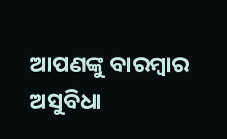ଆପଣଙ୍କୁ ବାରମ୍ବାର ଅସୁବିଧା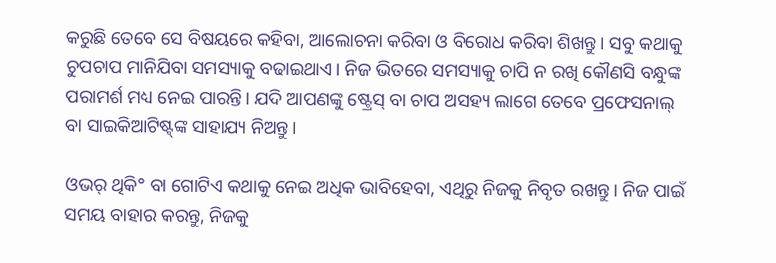କରୁଛି ତେବେ ସେ ବିଷୟରେ କହିବା, ଆଲୋଚନା କରିବା ଓ ବିରୋଧ କରିବା ଶିଖନ୍ତୁ। ସବୁ କଥାକୁ ଚୁପଚାପ ମାନିଯିବା ସମସ୍ୟାକୁ ବଢାଇଥାଏ। ନିଜ ଭିତରେ ସମସ୍ୟାକୁ ଚାପି ନ ରଖି କୌଣସି ବନ୍ଧୁଙ୍କ ପରାମର୍ଶ ମଧ୍ୟ ନେଇ ପାରନ୍ତି। ଯଦି ଆପଣଙ୍କୁ ଷ୍ଟ୍ରେସ୍ ବା ଚାପ ଅସହ୍ୟ ଲାଗେ ତେବେ ପ୍ରଫେସନାଲ୍ ବା ସାଇକିଆଟିଷ୍ଟ୍‌ଙ୍କ ସାହାଯ୍ୟ ନିଅନ୍ତୁ।

ଓଭର୍ ଥିକି° ବା ଗୋଟିଏ କଥାକୁ ନେଇ ଅଧିକ ଭାବିହେବା, ଏଥିରୁ ନିଜକୁ ନିବୃତ ରଖନ୍ତୁ। ନିଜ ପାଇଁ ସମୟ ବାହାର କରନ୍ତୁ, ନିଜକୁ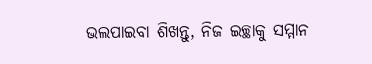ଭଲପାଇବା ଶିଖନ୍ତୁ, ନିଜ ଇଚ୍ଛାକୁ ସମ୍ମାନ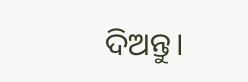ଦିଅନ୍ତୁ।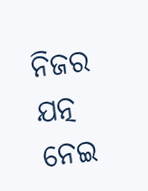ନିଜର ଯତ୍ନ ନେଇ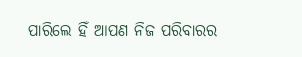ପାରିଲେ ହିଁ ଆପଣ ନିଜ ପରିବାରର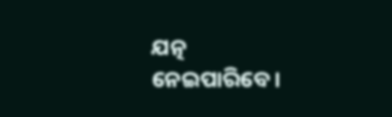ଯତ୍ନ ନେଇପାରିବେ।